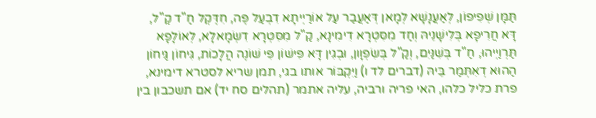תַּמָּן שְׁפִיפוֹן, לְאַעֲנָשָׁא לְמָאן דְּאַעֲבַר עַל אוֹרַיְיתָא דִבְעַל פֶּה, חִדֶּקֶל חַ"ד קַ"ל, דָּא חֲרִיפָא בְּלִישָׁנֵיהּ וְחַד מִסִּטְרָא דִימִינָא, קַ"ל מִסִּטְרָא דִשְׂמָאלָא, לְאוֹלָפָא תַּרְוַיְיהוּ, חַ"ד בְּשִׁנַּיִם, וְקַ"ל בְּשִׂפְוָון, וּבְגִין דָּא פִּישׁוֹן פִּי שׁוֹנֶה הֲלָכוֹת, גִּיחוֹן גַּיחוֹן הַהוּא דְאִתְּמַר בֵּיהּ (דברים לד ו) וַיִּקְבּוֹר אותו בגי, תמן שריא לסטרא דימינא, פרת כליל כלהו, האי פריה ורביה, עליה אתמר (תהלים סח יד) אם תשכבון בין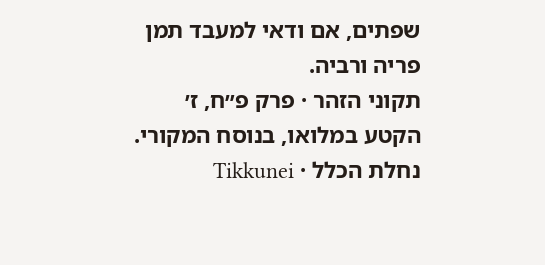שפתים, אם ודאי למעבד תמן פריה ורביה.
תקוני הזהר · פרק פ״ח, ז׳
הקטע במלואו, בנוסח המקורי.
נחלת הכלל · Tikkunei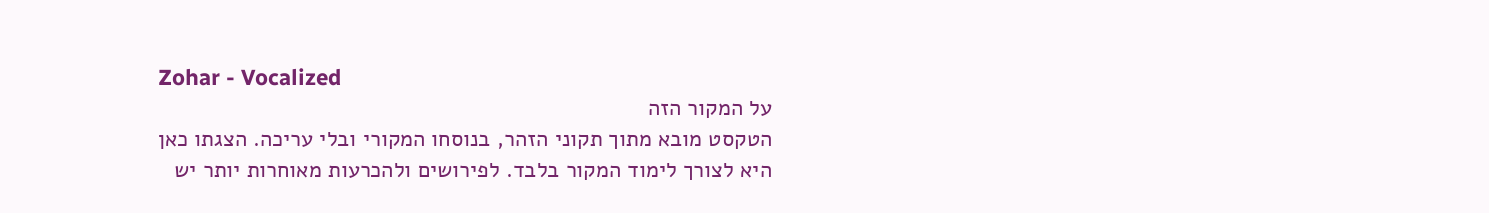Zohar - Vocalized
על המקור הזה
הטקסט מובא מתוך תקוני הזהר, בנוסחו המקורי ובלי עריכה. הצגתו כאן היא לצורך לימוד המקור בלבד. לפירושים ולהכרעות מאוחרות יותר יש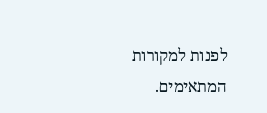לפנות למקורות המתאימים.